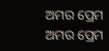ଅମର ପ୍ରେମ
ଅମର ପ୍ରେମ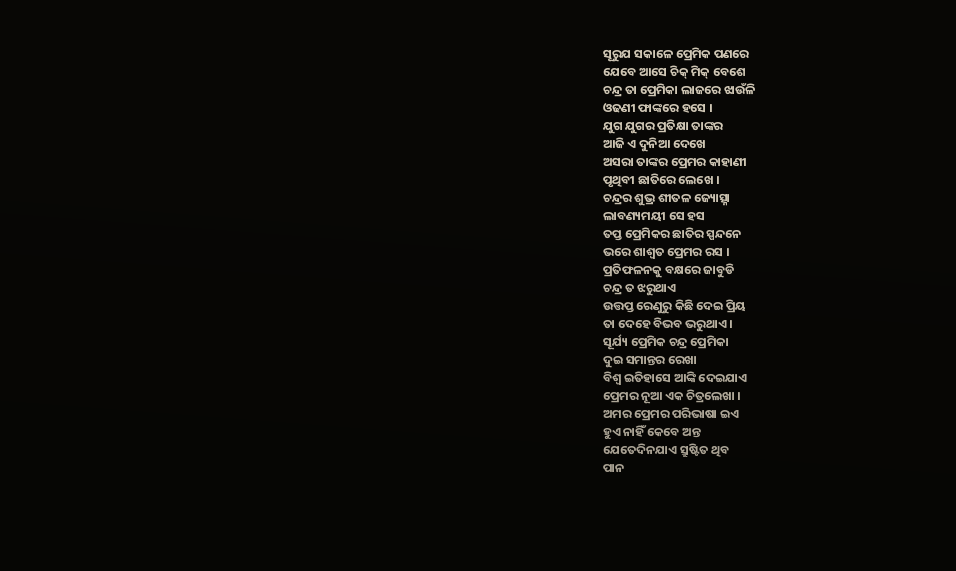ସୂରୁଯ ସକାଳେ ପ୍ରେମିକ ପଣରେ
ଯେବେ ଆସେ ଚିକ୍ ମିକ୍ ବେଶେ
ଚନ୍ଦ୍ର ତା ପ୍ରେମିକା ଲାଜରେ ଝାଉଁଳି
ଓଢଣୀ ଫାଙ୍କରେ ହସେ ।
ଯୁଗ ଯୁଗର ପ୍ରତିକ୍ଷା ତାଙ୍କର
ଆଜି ଏ ଦୁନିଆ ଦେଖେ
ଅସରା ତାଙ୍କର ପ୍ରେମର କାହାଣୀ
ପୃଥିବୀ ଛାତିରେ ଲେଖେ ।
ଚନ୍ଦ୍ରର ଶୁଭ୍ର ଶୀତଳ ଜ୍ୟୋତ୍ସ୍ନା
ଲାବଣ୍ୟମୟୀ ସେ ହସ
ତପ୍ତ ପ୍ରେମିକର ଛାତିର ସ୍ପନ୍ଦନେ
ଭରେ ଶାଶ୍ବତ ପ୍ରେମର ରସ ।
ପ୍ରତିଫଳନକୁ ବକ୍ଷରେ ଜାବୁଡି
ଚନ୍ଦ୍ର ତ ଝରୁଥାଏ
ଉତ୍ତପ୍ତ ରେଣୁରୁ କିଛି ଦେଇ ପ୍ରିୟ
ତା ଦେହେ ବିଭବ ଭରୁଥାଏ ।
ସୂର୍ଯ୍ୟ ପ୍ରେମିକ ଚନ୍ଦ୍ର ପ୍ରେମିକା
ଦୁଇ ସମାନ୍ତର ରେଖା
ବିଶ୍ବ ଇତିହାସେ ଆଙ୍କି ଦେଇଯାଏ
ପ୍ରେମର ନୂଆ ଏକ ଚିତ୍ରଲେଖା ।
ଅମର ପ୍ରେମର ପରିଭାଷା ଇଏ
ହୁଏ ନାହିଁ କେବେ ଅନ୍ତ
ଯେତେଦିନଯାଏ ସ୍ରୁଷ୍ଟିତ ଥିବ
ପାନ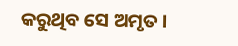କରୁଥିବ ସେ ଅମୃତ ।